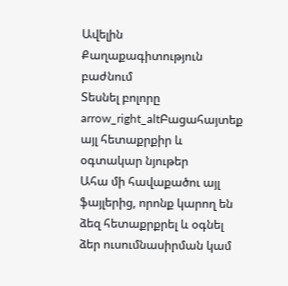Ավելին Քաղաքագիտություն բաժնում
Տեսնել բոլորը arrow_right_altԲացահայտեք այլ հետաքրքիր և օգտակար նյութեր
Ահա մի հավաքածու այլ ֆայլերից, որոնք կարող են ձեզ հետաքրքրել և օգնել ձեր ուսումնասիրման կամ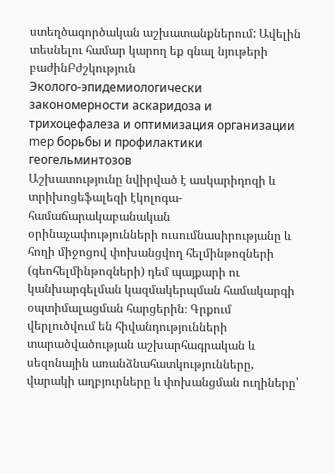ստեղծագործական աշխատանքներում: Ավելին տեսնելու համար կարող եք գնալ նյութերի բաժինԲժշկություն
Эколого-эпидемиологически закономерности аскаридоза и трихоцефалеза и оптимизация организации mep борьбы и профилактики геогельминтозов
Աշխատությունը նվիրված է ասկարիդոզի և տրիխոցեֆալեզի էկոլոգա-համաճարակաբանական օրինաչափությունների ուսումնասիրությանը և հողի միջոցով փոխանցվող հելմինթոզների (գեոհելմինթոզների) դեմ պայքարի ու կանխարգելման կազմակերպման համակարգի օպտիմալացման հարցերին։ Գրքում վերլուծվում են հիվանդությունների տարածվածության աշխարհագրական և սեզոնային առանձնահատկությունները, վարակի աղբյուրները և փոխանցման ուղիները՝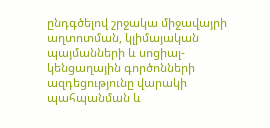ընդգծելով շրջակա միջավայրի աղտոտման, կլիմայական պայմանների և սոցիալ-կենցաղային գործոնների ազդեցությունը վարակի պահպանման և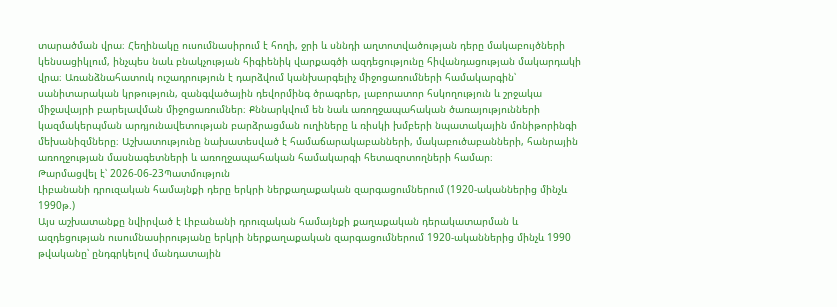տարածման վրա։ Հեղինակը ուսումնասիրում է հողի, ջրի և սննդի աղտոտվածության դերը մակաբույծների կենսացիկլում, ինչպես նաև բնակչության հիգիենիկ վարքագծի ազդեցությունը հիվանդացության մակարդակի վրա։ Առանձնահատուկ ուշադրություն է դարձվում կանխարգելիչ միջոցառումների համակարգին՝ սանիտարական կրթություն, զանգվածային դեվորմինգ ծրագրեր, լաբորատոր հսկողություն և շրջակա միջավայրի բարելավման միջոցառումներ։ Քննարկվում են նաև առողջապահական ծառայությունների կազմակերպման արդյունավետության բարձրացման ուղիները և ռիսկի խմբերի նպատակային մոնիթորինգի մեխանիզմները։ Աշխատությունը նախատեսված է համաճարակաբանների, մակաբուծաբանների, հանրային առողջության մասնագետների և առողջապահական համակարգի հետազոտողների համար։
Թարմացվել է՝ 2026-06-23Պատմություն
Լիբանանի դրուզական համայնքի դերը երկրի ներքաղաքական զարգացումներում (1920-ականներից մինչև 1990թ.)
Այս աշխատանքը նվիրված է Լիբանանի դրուզական համայնքի քաղաքական դերակատարման և ազդեցության ուսումնասիրությանը երկրի ներքաղաքական զարգացումներում 1920-ականներից մինչև 1990 թվականը՝ ընդգրկելով մանդատային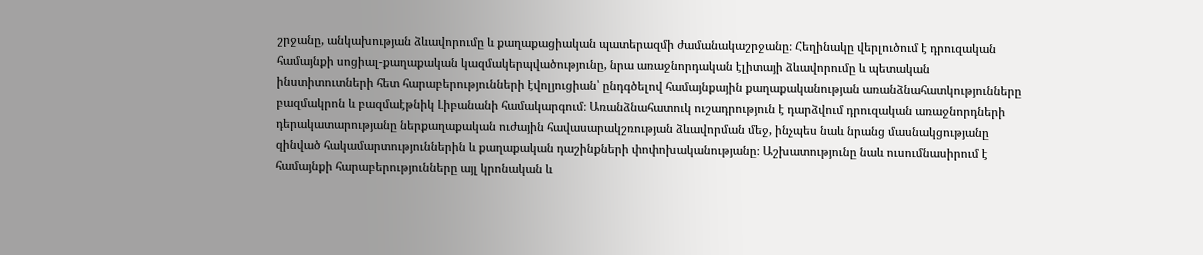շրջանը, անկախության ձևավորումը և քաղաքացիական պատերազմի ժամանակաշրջանը։ Հեղինակը վերլուծում է դրուզական համայնքի սոցիալ-քաղաքական կազմակերպվածությունը, նրա առաջնորդական էլիտայի ձևավորումը և պետական ինստիտուտների հետ հարաբերությունների էվոլյուցիան՝ ընդգծելով համայնքային քաղաքականության առանձնահատկությունները բազմակրոն և բազմաէթնիկ Լիբանանի համակարգում։ Առանձնահատուկ ուշադրություն է դարձվում դրուզական առաջնորդների դերակատարությանը ներքաղաքական ուժային հավասարակշռության ձևավորման մեջ, ինչպես նաև նրանց մասնակցությանը զինված հակամարտություններին և քաղաքական դաշինքների փոփոխականությանը։ Աշխատությունը նաև ուսումնասիրում է համայնքի հարաբերությունները այլ կրոնական և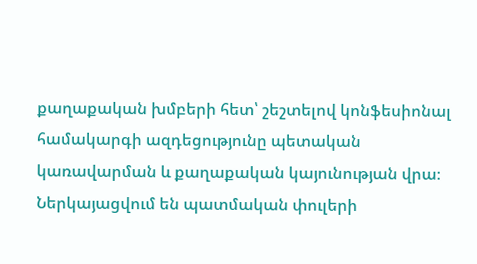քաղաքական խմբերի հետ՝ շեշտելով կոնֆեսիոնալ համակարգի ազդեցությունը պետական կառավարման և քաղաքական կայունության վրա։ Ներկայացվում են պատմական փուլերի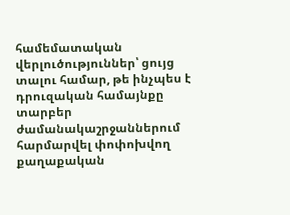համեմատական վերլուծություններ՝ ցույց տալու համար, թե ինչպես է դրուզական համայնքը տարբեր ժամանակաշրջաններում հարմարվել փոփոխվող քաղաքական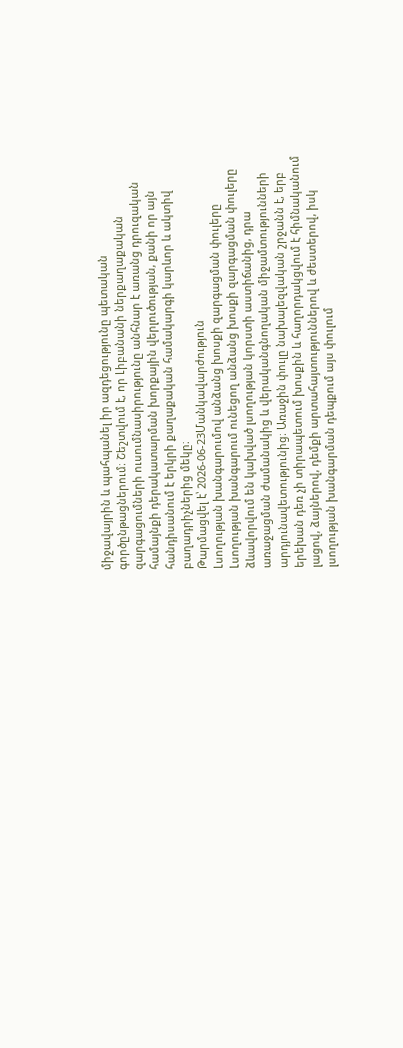միջավայրին և պահպանել իր ազդեցությունը պետական գործընթացներում։ Շեշտվում է, որ Լիբանանի ներքաղաքական զարգացումների ուսումնասիրությունը անհնար է առանց դրուզական համայնքի դերակատարման խորքային վերլուծության, քանի որ այն հանդիսանում է երկրի քաղաքական համակարգի կարևոր և ակտիվ բաղադրիչներից մեկը։
Թարմացվել է՝ 2026-06-23Մանկավարժություն
Լսողության խանգարումով անձանց խոսքի զարգացման փուլերը
Լսողության խանգարում ունեցող անձանց խոսքի զարգացման փուլերը ձևավորվում են կախված լսողության կորստի աստիճանից, դրա առաջացման ժամանակից և վերականգնողական միջամտությունների արդյունավետությունից։ Առաջին փուլը նախալեզվական շրջանն է, երբ երեխան դեռ չի տիրապետում խոսքին և հաղորդակցվում է հիմնականում լացով, ձայներով, դեմքի արտահայտություններով և ժեստերով, իսկ լսողության խանգարման դեպքում այս փուլում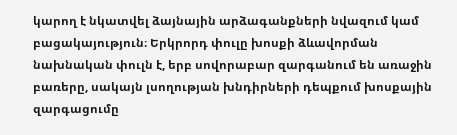կարող է նկատվել ձայնային արձագանքների նվազում կամ բացակայություն։ Երկրորդ փուլը խոսքի ձևավորման նախնական փուլն է, երբ սովորաբար զարգանում են առաջին բառերը, սակայն լսողության խնդիրների դեպքում խոսքային զարգացումը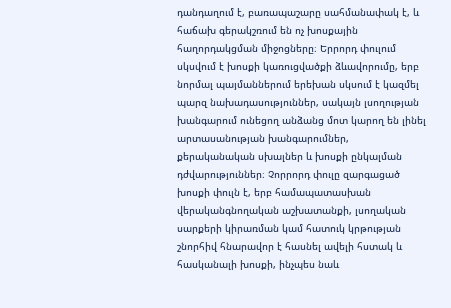դանդաղում է, բառապաշարը սահմանափակ է, և հաճախ գերակշռում են ոչ խոսքային հաղորդակցման միջոցները։ Երրորդ փուլում սկսվում է խոսքի կառուցվածքի ձևավորումը, երբ նորմալ պայմաններում երեխան սկսում է կազմել պարզ նախադասություններ, սակայն լսողության խանգարում ունեցող անձանց մոտ կարող են լինել արտասանության խանգարումներ, քերականական սխալներ և խոսքի ընկալման դժվարություններ։ Չորրորդ փուլը զարգացած խոսքի փուլն է, երբ համապատասխան վերականգնողական աշխատանքի, լսողական սարքերի կիրառման կամ հատուկ կրթության շնորհիվ հնարավոր է հասնել ավելի հստակ և հասկանալի խոսքի, ինչպես նաև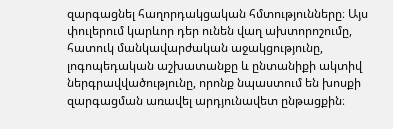զարգացնել հաղորդակցական հմտությունները։ Այս փուլերում կարևոր դեր ունեն վաղ ախտորոշումը, հատուկ մանկավարժական աջակցությունը, լոգոպեդական աշխատանքը և ընտանիքի ակտիվ ներգրավվածությունը, որոնք նպաստում են խոսքի զարգացման առավել արդյունավետ ընթացքին։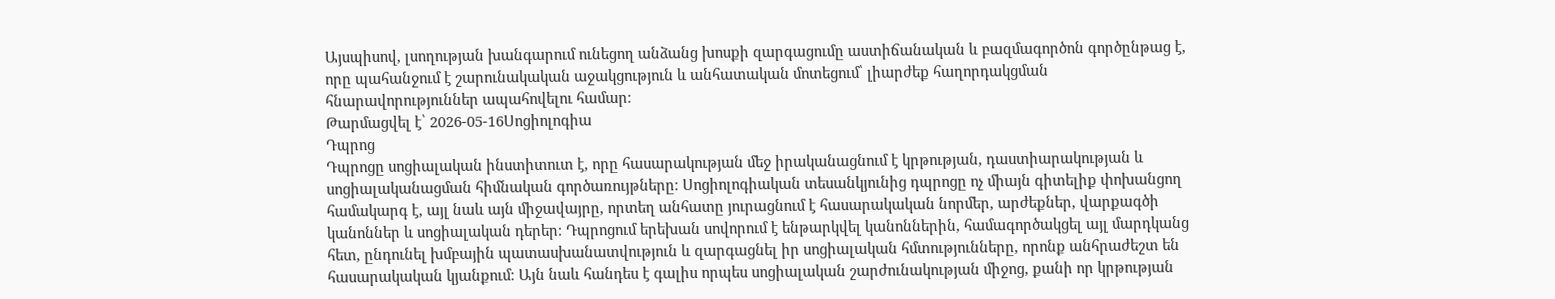Այսպիսով, լսողության խանգարում ունեցող անձանց խոսքի զարգացումը աստիճանական և բազմագործոն գործընթաց է, որը պահանջում է շարունակական աջակցություն և անհատական մոտեցում՝ լիարժեք հաղորդակցման հնարավորություններ ապահովելու համար։
Թարմացվել է՝ 2026-05-16Սոցիոլոգիա
Դպրոց
Դպրոցը սոցիալական ինստիտուտ է, որը հասարակության մեջ իրականացնում է կրթության, դաստիարակության և սոցիալականացման հիմնական գործառույթները։ Սոցիոլոգիական տեսանկյունից դպրոցը ոչ միայն գիտելիք փոխանցող համակարգ է, այլ նաև այն միջավայրը, որտեղ անհատը յուրացնում է հասարակական նորմեր, արժեքներ, վարքագծի կանոններ և սոցիալական դերեր։ Դպրոցում երեխան սովորում է ենթարկվել կանոններին, համագործակցել այլ մարդկանց հետ, ընդունել խմբային պատասխանատվություն և զարգացնել իր սոցիալական հմտությունները, որոնք անհրաժեշտ են հասարակական կյանքում։ Այն նաև հանդես է գալիս որպես սոցիալական շարժունակության միջոց, քանի որ կրթության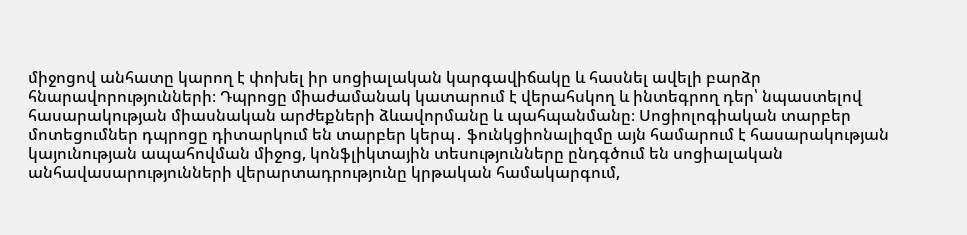միջոցով անհատը կարող է փոխել իր սոցիալական կարգավիճակը և հասնել ավելի բարձր հնարավորությունների։ Դպրոցը միաժամանակ կատարում է վերահսկող և ինտեգրող դեր՝ նպաստելով հասարակության միասնական արժեքների ձևավորմանը և պահպանմանը։ Սոցիոլոգիական տարբեր մոտեցումներ դպրոցը դիտարկում են տարբեր կերպ․ ֆունկցիոնալիզմը այն համարում է հասարակության կայունության ապահովման միջոց, կոնֆլիկտային տեսությունները ընդգծում են սոցիալական անհավասարությունների վերարտադրությունը կրթական համակարգում,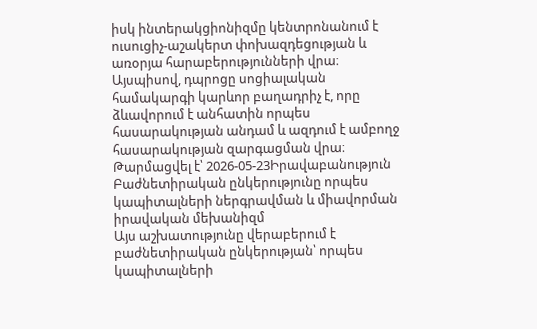իսկ ինտերակցիոնիզմը կենտրոնանում է ուսուցիչ-աշակերտ փոխազդեցության և առօրյա հարաբերությունների վրա։ Այսպիսով, դպրոցը սոցիալական համակարգի կարևոր բաղադրիչ է, որը ձևավորում է անհատին որպես հասարակության անդամ և ազդում է ամբողջ հասարակության զարգացման վրա։
Թարմացվել է՝ 2026-05-23Իրավաբանություն
Բաժնետիրական ընկերությունը որպես կապիտալների ներգրավման և միավորման իրավական մեխանիզմ
Այս աշխատությունը վերաբերում է բաժնետիրական ընկերության՝ որպես կապիտալների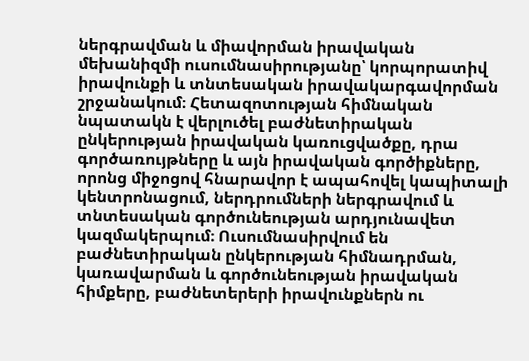ներգրավման և միավորման իրավական մեխանիզմի ուսումնասիրությանը՝ կորպորատիվ իրավունքի և տնտեսական իրավակարգավորման շրջանակում։ Հետազոտության հիմնական նպատակն է վերլուծել բաժնետիրական ընկերության իրավական կառուցվածքը, դրա գործառույթները և այն իրավական գործիքները, որոնց միջոցով հնարավոր է ապահովել կապիտալի կենտրոնացում, ներդրումների ներգրավում և տնտեսական գործունեության արդյունավետ կազմակերպում։ Ուսումնասիրվում են բաժնետիրական ընկերության հիմնադրման, կառավարման և գործունեության իրավական հիմքերը, բաժնետերերի իրավունքներն ու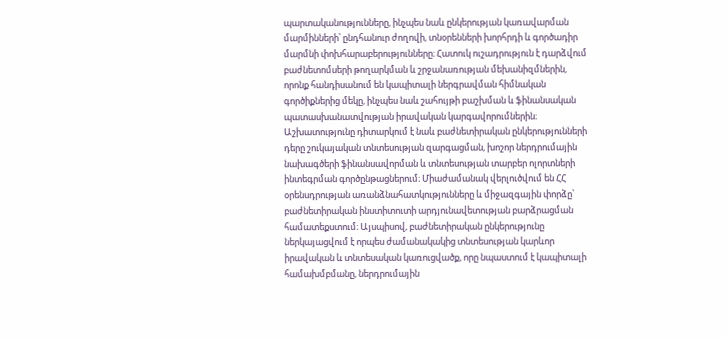պարտականությունները, ինչպես նաև ընկերության կառավարման մարմինների՝ ընդհանուր ժողովի, տնօրենների խորհրդի և գործադիր մարմնի փոխհարաբերությունները։ Հատուկ ուշադրություն է դարձվում բաժնետոմսերի թողարկման և շրջանառության մեխանիզմներին, որոնք հանդիսանում են կապիտալի ներգրավման հիմնական գործիքներից մեկը, ինչպես նաև շահույթի բաշխման և ֆինանսական պատասխանատվության իրավական կարգավորումներին։ Աշխատությունը դիտարկում է նաև բաժնետիրական ընկերությունների դերը շուկայական տնտեսության զարգացման, խոշոր ներդրումային նախագծերի ֆինանսավորման և տնտեսության տարբեր ոլորտների ինտեգրման գործընթացներում։ Միաժամանակ վերլուծվում են ՀՀ օրենսդրության առանձնահատկությունները և միջազգային փորձը՝ բաժնետիրական ինստիտուտի արդյունավետության բարձրացման համատեքստում։ Այսպիսով, բաժնետիրական ընկերությունը ներկայացվում է որպես ժամանակակից տնտեսության կարևոր իրավական և տնտեսական կառուցվածք, որը նպաստում է կապիտալի համախմբմանը, ներդրումային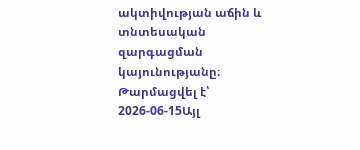ակտիվության աճին և տնտեսական զարգացման կայունությանը։
Թարմացվել է՝ 2026-06-15Այլ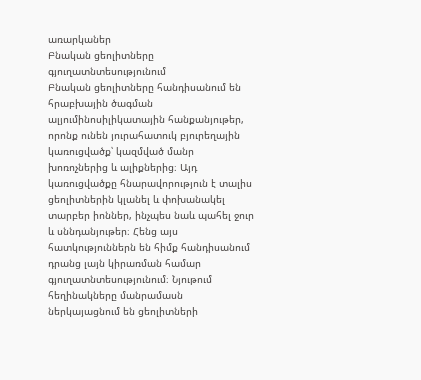առարկաներ
Բնական ցեոլիտները գյուղատնտեսությունում
Բնական ցեոլիտները հանդիսանում են հրաբխային ծագման ալյումինոսիլիկատային հանքանյութեր, որոնք ունեն յուրահատուկ բյուրեղային կառուցվածք՝ կազմված մանր խոռոչներից և ալիքներից։ Այդ կառուցվածքը հնարավորություն է տալիս ցեոլիտներին կլանել և փոխանակել տարբեր իոններ, ինչպես նաև պահել ջուր և սննդանյութեր։ Հենց այս հատկություններն են հիմք հանդիսանում դրանց լայն կիրառման համար գյուղատնտեսությունում։ Նյութում հեղինակները մանրամասն ներկայացնում են ցեոլիտների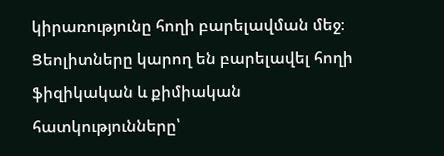կիրառությունը հողի բարելավման մեջ։ Ցեոլիտները կարող են բարելավել հողի ֆիզիկական և քիմիական հատկությունները՝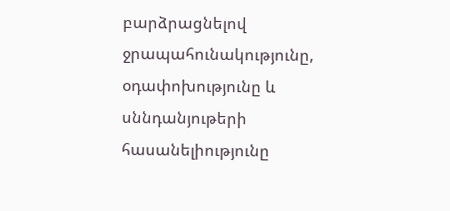բարձրացնելով ջրապահունակությունը, օդափոխությունը և սննդանյութերի հասանելիությունը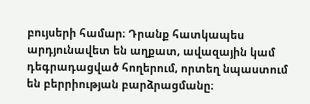բույսերի համար։ Դրանք հատկապես արդյունավետ են աղքատ, ավազային կամ դեգրադացված հողերում, որտեղ նպաստում են բերրիության բարձրացմանը։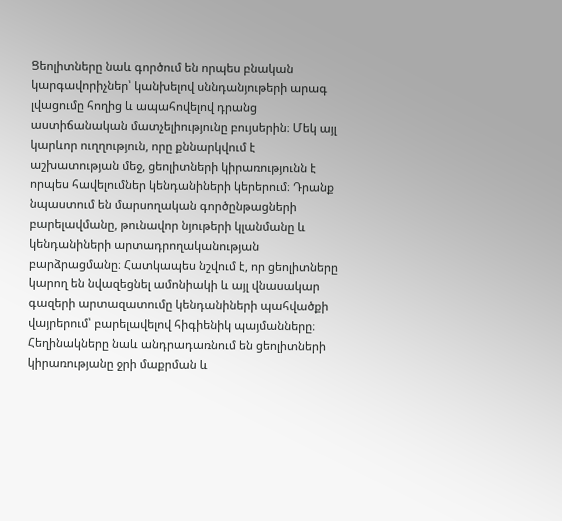Ցեոլիտները նաև գործում են որպես բնական կարգավորիչներ՝ կանխելով սննդանյութերի արագ լվացումը հողից և ապահովելով դրանց աստիճանական մատչելիությունը բույսերին։ Մեկ այլ կարևոր ուղղություն, որը քննարկվում է աշխատության մեջ, ցեոլիտների կիրառությունն է որպես հավելումներ կենդանիների կերերում։ Դրանք նպաստում են մարսողական գործընթացների բարելավմանը, թունավոր նյութերի կլանմանը և կենդանիների արտադրողականության բարձրացմանը։ Հատկապես նշվում է, որ ցեոլիտները կարող են նվազեցնել ամոնիակի և այլ վնասակար գազերի արտազատումը կենդանիների պահվածքի վայրերում՝ բարելավելով հիգիենիկ պայմանները։ Հեղինակները նաև անդրադառնում են ցեոլիտների կիրառությանը ջրի մաքրման և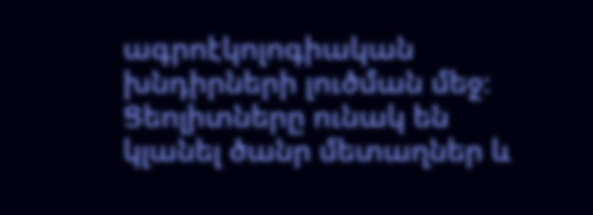ագրոէկոլոգիական խնդիրների լուծման մեջ։ Ցեոլիտները ունակ են կլանել ծանր մետաղներ և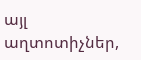այլ աղտոտիչներ,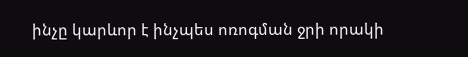ինչը կարևոր է ինչպես ոռոգման ջրի որակի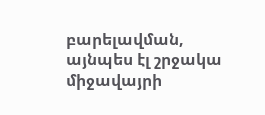բարելավման, այնպես էլ շրջակա միջավայրի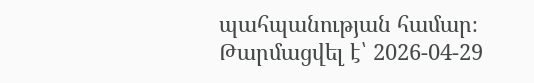պահպանության համար։
Թարմացվել է՝ 2026-04-29